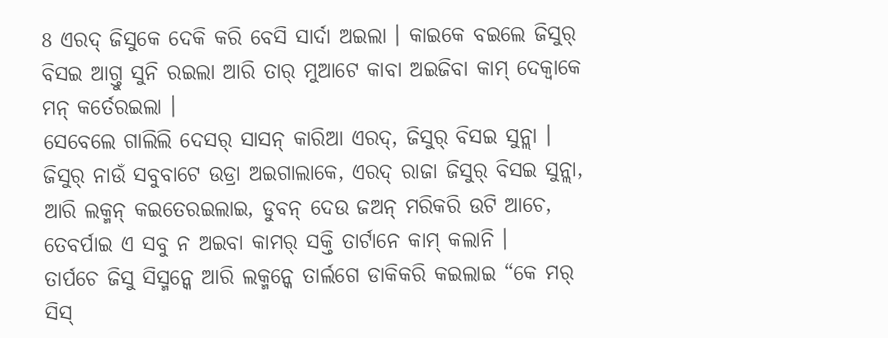8 ଏରଦ୍ ଜିସୁକେ ଦେକି କରି ବେସି ସାର୍ଦା ଅଇଲା । କାଇକେ ବଇଲେ ଜିସୁର୍ ବିସଇ ଆଗ୍ତୁ ସୁନି ରଇଲା ଆରି ତାର୍ ମୁଆଟେ କାବା ଅଇଜିବା କାମ୍ ଦେକ୍ବାକେ ମନ୍ କର୍ତେରଇଲା ।
ସେବେଲେ ଗାଲିଲି ଦେସର୍ ସାସନ୍ କାରିଆ ଏରଦ୍, ଜିସୁର୍ ବିସଇ ସୁନ୍ଲା ।
ଜିସୁର୍ ନାଉଁ ସବୁବାଟେ ଉଡ୍ରା ଅଇଗାଲାକେ, ଏରଦ୍ ରାଜା ଜିସୁର୍ ବିସଇ ସୁନ୍ଲା, ଆରି ଲକ୍ମନ୍ କଇତେରଇଲାଇ, ଡୁବନ୍ ଦେଉ ଜଅନ୍ ମରିକରି ଉଟି ଆଚେ, ତେବର୍ପାଇ ଏ ସବୁ ନ ଅଇବା କାମର୍ ସକ୍ତି ତାର୍ଟାନେ କାମ୍ କଲାନି ।
ତାର୍ପଚେ ଜିସୁ ସିସ୍ମନ୍କେ ଆରି ଲକ୍ମନ୍କେ ତାର୍ଲଗେ ଡାକିକରି କଇଲାଇ “କେ ମର୍ ସିସ୍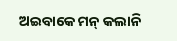ଅଇବାକେ ମନ୍ କଲାନି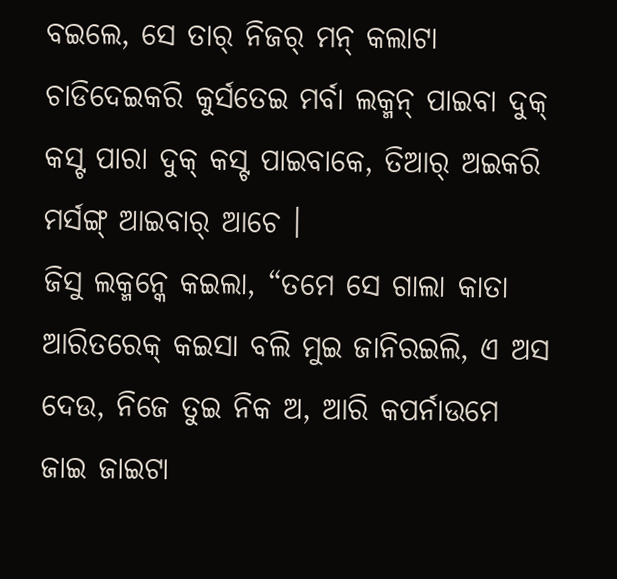ବଇଲେ, ସେ ତାର୍ ନିଜର୍ ମନ୍ କଲାଟା ଚାଡିଦେଇକରି କୁର୍ସତେଇ ମର୍ବା ଲକ୍ମନ୍ ପାଇବା ଦୁକ୍ କସ୍ଟ ପାରା ଦୁକ୍ କସ୍ଟ ପାଇବାକେ, ତିଆର୍ ଅଇକରି ମର୍ସଙ୍ଗ୍ ଆଇବାର୍ ଆଚେ ।
ଜିସୁ ଲକ୍ମନ୍କେ କଇଲା, “ତମେ ସେ ଗାଲା କାତା ଆରିତରେକ୍ କଇସା ବଲି ମୁଇ ଜାନିରଇଲି, ଏ ଅସ ଦେଉ, ନିଜେ ତୁଇ ନିକ ଅ, ଆରି କପର୍ନାଉମେ ଜାଇ ଜାଇଟା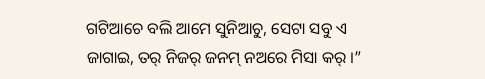ଗଟିଆଚେ ବଲି ଆମେ ସୁନିଆଚୁ, ସେଟା ସବୁ ଏ ଜାଗାଇ, ତର୍ ନିଜର୍ ଜନମ୍ ନଅରେ ମିସା କର୍ ।”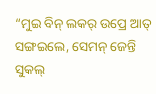“ମୁଇ ବିନ୍ ଲକର୍ ଉପ୍ରେ ଆତ୍ ସଙ୍ଗଇଲେ, ସେମନ୍ ଜେନ୍ତି ସୁକଲ୍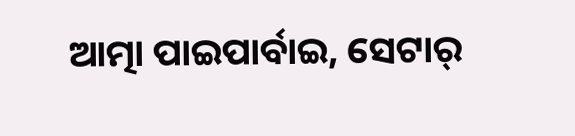ଆତ୍ମା ପାଇପାର୍ବାଇ, ସେଟାର୍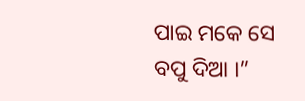ପାଇ ମକେ ସେ ବପୁ ଦିଆ ।”